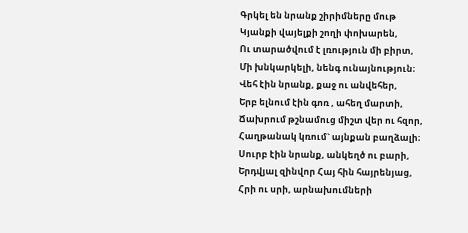Գրկել են նրանք շիրիմները մութ
Կյանքի վայելքի շողի փոխարեն,
Ու տարածվում է լռություն մի բիրտ,
Մի խնկարկելի, նենգ ունայնություն։
Վեհ էին նրանք, քաջ ու անվեհեր,
Երբ ելնում էին գոռ , ահեղ մարտի,
Ճախրում թշնամուց միշտ վեր ու հզոր,
Հաղթանակ կռում` այնքան բաղձալի։
Սուրբ էին նրանք, անկեղծ ու բարի,
Երդվյալ զինվոր Հայ հին հայրենյաց,
Հրի ու սրի, արնախումների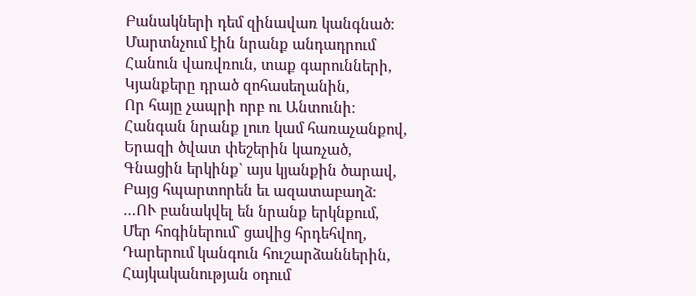Բանակների դեմ զինավառ կանգնած։
Մարտնչում էին նրանք անդադրում
Հանուն վառվռուն, տաք գարունների,
Կյանքերը դրած զոհասեղանին,
Որ հայը չապրի որբ ու Անտունի։
Հանգան նրանք լուռ կամ հառաչանքով,
Երազի ծվատ փեշերին կառչած,
Գնացին երկինք` այս կյանքին ծարավ,
Բայց հպարտորեն եւ ազատաբաղձ։
…ՈՒ բանակվել են նրանք երկնքում,
Մեր հոգիներում` ցավից հրդեհվող,
Դարերում կանգուն հուշարձաններին,
Հայկականության օդում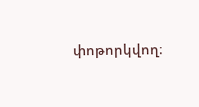փոթորկվող։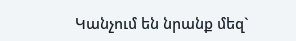Կանչում են նրանք մեզ`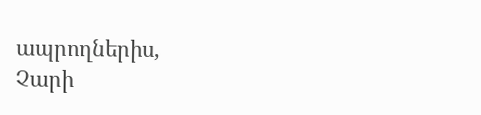ապրողներիս,
Չարի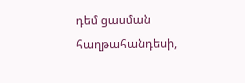դեմ ցասման հաղթահանդեսի,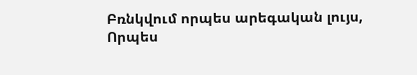Բռնկվում որպես արեգական լույս,
Որպես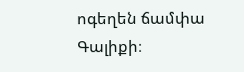ոգեղեն ճամփա Գալիքի։